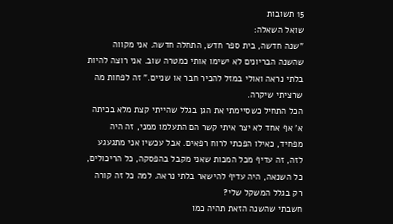15 תשובות
שואל השאלה:
"שנה חדשה, בית ספר חדש, התחלה חדשה. אני מקווה שהשנה הבריונים לא ישימו אותי כמטרה שוב. אני רוצה להיות בלתי נראה ואולי במזל להכיר חבר או שניים." זה לפחות מה שרציתי שיקרה.
הכל התחיל כשסיימתי את הגן בגלל שהייתי קצת מלא בכיתה א' אף אחד לא יצר איתי קשר הם התעלמו ממני, זה היה מפחיד, כאילו הפכתי לרוח רפאים. אבל עכשיו אני מתגעגע לזה, זה עדיף מכל המכות שאני מקבל בהפסקה, כל הריכולים, כל השנאה, היה עדיף להישאר בלתי נראה. למה כל זה קורה רק בגלל המשקל שלי?
חשבתי שהשנה הזאת תהיה כמו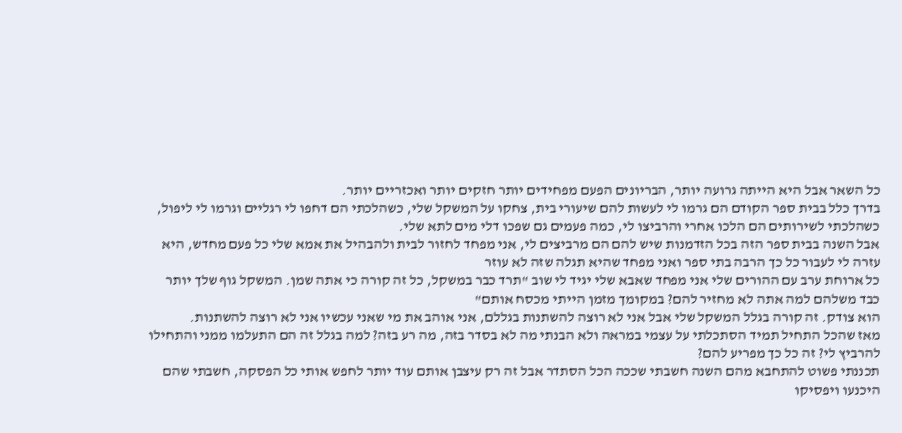כל השאר אבל היא הייתה גרועה יותר, הבריונים הפעם מפחידים יותר חזקים יותר ואכזריים יותר.
בדרך כלל בבית ספר הקודם הם גרמו לי לעשות להם שיעורי בית, צחקו על המשקל שלי, כשהלכתי הם דחפו לי רגליים וגרמו לי ליפול, כשהלכתי לשירותים הם הלכו אחרי והרביצו לי, כמה פעמים גם שפכו דלי מים לתא שלי.
אבל השנה בבית ספר הזה בכל הזדמנות שיש להם הם מרביצים לי, אני מפחד לחזור לבית ולהבהיל את אמא שלי כל פעם מחדש, היא עזרה לי לעבור כל כך הרבה בתי ספר ואני מפחד שהיא תגלה שזה לא עוזר
כל ארוחת ערב עם ההורים שלי אני מפחד שאבא שלי יגיד לי שוב "תרד כבר במשקל, כל זה קורה כי אתה שמן. המשקל גוף שלך יותר כבד משלהם למה אתה לא מחזיר להם? במקומך מזמן הייתי מכסח אותם"
הוא צודק. זה קורה בגלל המשקל שלי אבל אני לא רוצה להשתנות בגללם, אני אוהב את מי שאני עכשיו אני לא רוצה להשתנות.
מאז שהכל התחיל תמיד הסתכלתי על עצמי במראה ולא הבנתי מה לא בסדר בזה, מה רע בזה? למה בגלל זה הם התעלמו ממני והתחילו להרביץ לי? זה כל כך מפריע להם?
תכננתי פשוט להתחבא מהם השנה חשבתי שככה הכל הסתדר אבל זה רק עיצבן אותם עוד יותר לחפש אותי כל הפסקה, חשבתי שהם היכנעו ויפסיקו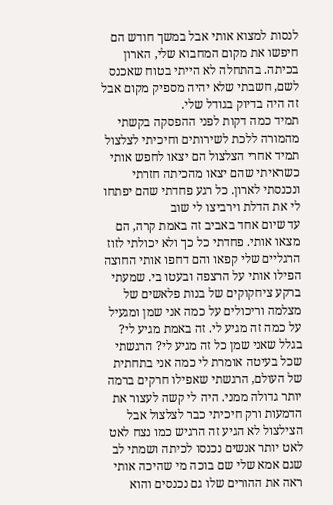לנסות למצוא אותי אבל במשך חודש הם חיפשו את מקום המחבוא שלי, הארון בכיתה. בהתחלה לא הייתי בטוח שאכנס לשם, חשבתי שלא יהיה מספיק מקום אבל זה היה בדיוק בגודל שלי.
תמיד כמה דקות לפני ההפסקה בקשתי מהמורה ללכת לשירותים וחיכיתי לצלצול תמיד אחרי הצלצול הם יצאו לחפש אותי כשראיתי שהם יצאו מהכיתה חזרתי ונכנסתי לארון. כל רגע פחדתי שהם יפתחו לי את הדלת וירביצו לי שוב
עד שיום אחד באביב זה באמת קרה, הם מצאו אותי. פחדתי כל כך ולא יכולתי לזוז הרגליים שלי קפאו והם דחפו אותי החוצה הפילו אותי על הרצפה ובעטו בי. שמעתי ברקע ציחקוקים של בנות פלאשים של מצלמה וריכולים על כמה אני שמן ומגעיל על כמה זה מגיע לי. זה באמת מגיע לי? בגלל שאני שמן כל זה מגיע לי? הרגשתי שכל בעיטה אומרת לי כמה אני בתחתית של העולם, הרגשתי שאפילו חרקים ברמה יותר גדולה ממני. היה לי קשה לעצור את הדמעות ורק חיכיתי כבר לצלצול אבל הצילצול לא הגיע זה הרגיש כמו נצח לאט לאט יותר אנשים נכנסו לכיתה ושמתי לב שגם אמא שלי שם בוכה מי שהיכה אותי ראה את ההורים שלו גם נכנסים והוא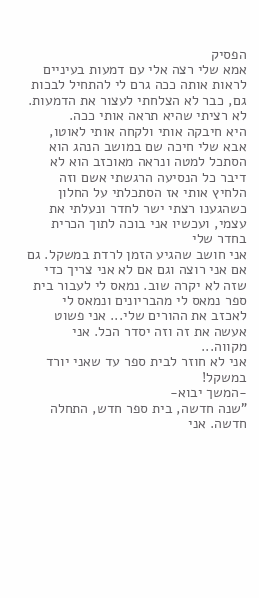הפסיק
אמא שלי רצה אלי עם דמעות בעיניים לראות אותה ככה גרם לי להתחיל לבכות גם, כבר לא הצלחתי לעצור את הדמעות. לא רציתי שהיא תראה אותי ככה.
היא חיבקה אותי ולקחה אותי לאוטו, אבא שלי חיכה שם במושב הנהג הוא הסתכל למטה ונראה מאוכזב הוא לא דיבר כל הנסיעה הרגשתי אשם וזה הלחיץ אותי אז הסתכלתי על החלון
כשהגענו רצתי ישר לחדר ונעלתי את עצמי, ועכשיו אני בוכה לתוך הכרית בחדר שלי
אני חושב שהגיע הזמן לרדת במשקל. גם אם אני רוצה וגם אם לא אני צריך כדי שזה לא יקרה שוב. נמאס לי לעבור בית ספר נמאס לי מהבריונים ונמאס לי לאכזב את ההורים שלי... אני פשוט אעשה את זה וזה יסדר הכל. אני מקווה...
אני לא חוזר לבית ספר עד שאני יורד במשקל!
-המשך יבוא-
"שנה חדשה, בית ספר חדש, התחלה חדשה. אני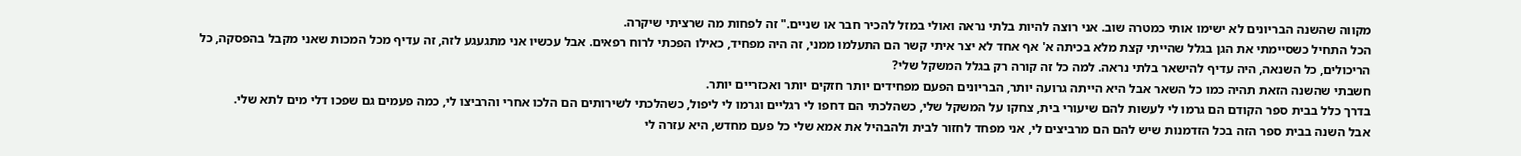מקווה שהשנה הבריונים לא ישימו אותי כמטרה שוב. אני רוצה להיות בלתי נראה ואולי במזל להכיר חבר או שניים." זה לפחות מה שרציתי שיקרה.
הכל התחיל כשסיימתי את הגן בגלל שהייתי קצת מלא בכיתה א' אף אחד לא יצר איתי קשר הם התעלמו ממני, זה היה מפחיד, כאילו הפכתי לרוח רפאים. אבל עכשיו אני מתגעגע לזה, זה עדיף מכל המכות שאני מקבל בהפסקה, כל הריכולים, כל השנאה, היה עדיף להישאר בלתי נראה. למה כל זה קורה רק בגלל המשקל שלי?
חשבתי שהשנה הזאת תהיה כמו כל השאר אבל היא הייתה גרועה יותר, הבריונים הפעם מפחידים יותר חזקים יותר ואכזריים יותר.
בדרך כלל בבית ספר הקודם הם גרמו לי לעשות להם שיעורי בית, צחקו על המשקל שלי, כשהלכתי הם דחפו לי רגליים וגרמו לי ליפול, כשהלכתי לשירותים הם הלכו אחרי והרביצו לי, כמה פעמים גם שפכו דלי מים לתא שלי.
אבל השנה בבית ספר הזה בכל הזדמנות שיש להם הם מרביצים לי, אני מפחד לחזור לבית ולהבהיל את אמא שלי כל פעם מחדש, היא עזרה לי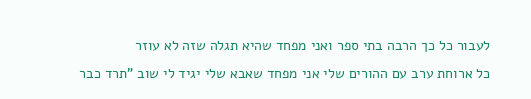לעבור כל כך הרבה בתי ספר ואני מפחד שהיא תגלה שזה לא עוזר
כל ארוחת ערב עם ההורים שלי אני מפחד שאבא שלי יגיד לי שוב "תרד כבר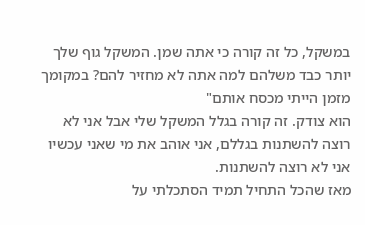במשקל, כל זה קורה כי אתה שמן. המשקל גוף שלך יותר כבד משלהם למה אתה לא מחזיר להם? במקומך מזמן הייתי מכסח אותם"
הוא צודק. זה קורה בגלל המשקל שלי אבל אני לא רוצה להשתנות בגללם, אני אוהב את מי שאני עכשיו אני לא רוצה להשתנות.
מאז שהכל התחיל תמיד הסתכלתי על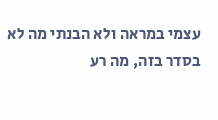עצמי במראה ולא הבנתי מה לא בסדר בזה, מה רע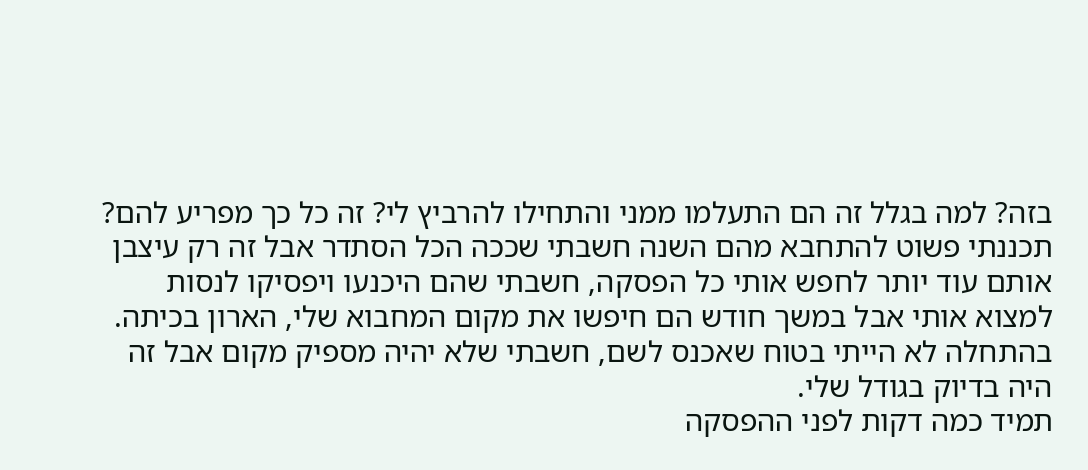בזה? למה בגלל זה הם התעלמו ממני והתחילו להרביץ לי? זה כל כך מפריע להם?
תכננתי פשוט להתחבא מהם השנה חשבתי שככה הכל הסתדר אבל זה רק עיצבן אותם עוד יותר לחפש אותי כל הפסקה, חשבתי שהם היכנעו ויפסיקו לנסות למצוא אותי אבל במשך חודש הם חיפשו את מקום המחבוא שלי, הארון בכיתה. בהתחלה לא הייתי בטוח שאכנס לשם, חשבתי שלא יהיה מספיק מקום אבל זה היה בדיוק בגודל שלי.
תמיד כמה דקות לפני ההפסקה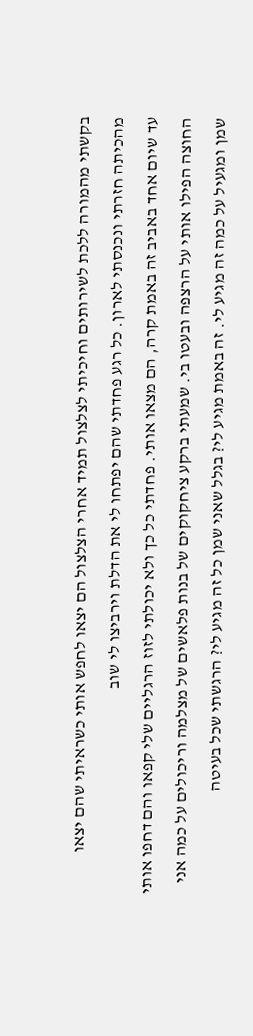בקשתי מהמורה ללכת לשירותים וחיכיתי לצלצול תמיד אחרי הצלצול הם יצאו לחפש אותי כשראיתי שהם יצאו מהכיתה חזרתי ונכנסתי לארון. כל רגע פחדתי שהם יפתחו לי את הדלת וירביצו לי שוב
עד שיום אחד באביב זה באמת קרה, הם מצאו אותי. פחדתי כל כך ולא יכולתי לזוז הרגליים שלי קפאו והם דחפו אותי החוצה הפילו אותי על הרצפה ובעטו בי. שמעתי ברקע ציחקוקים של בנות פלאשים של מצלמה וריכולים על כמה אני שמן ומגעיל על כמה זה מגיע לי. זה באמת מגיע לי? בגלל שאני שמן כל זה מגיע לי? הרגשתי שכל בעיטה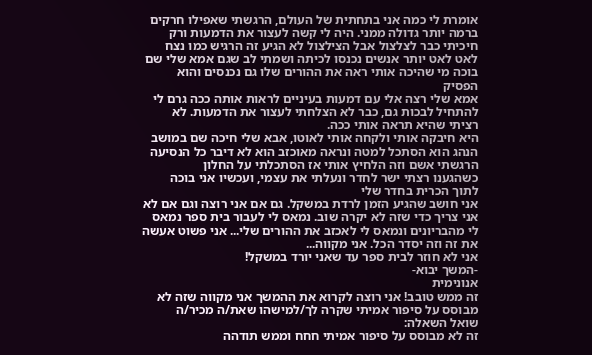אומרת לי כמה אני בתחתית של העולם, הרגשתי שאפילו חרקים ברמה יותר גדולה ממני. היה לי קשה לעצור את הדמעות ורק חיכיתי כבר לצלצול אבל הצילצול לא הגיע זה הרגיש כמו נצח לאט לאט יותר אנשים נכנסו לכיתה ושמתי לב שגם אמא שלי שם בוכה מי שהיכה אותי ראה את ההורים שלו גם נכנסים והוא הפסיק
אמא שלי רצה אלי עם דמעות בעיניים לראות אותה ככה גרם לי להתחיל לבכות גם, כבר לא הצלחתי לעצור את הדמעות. לא רציתי שהיא תראה אותי ככה.
היא חיבקה אותי ולקחה אותי לאוטו, אבא שלי חיכה שם במושב הנהג הוא הסתכל למטה ונראה מאוכזב הוא לא דיבר כל הנסיעה הרגשתי אשם וזה הלחיץ אותי אז הסתכלתי על החלון
כשהגענו רצתי ישר לחדר ונעלתי את עצמי, ועכשיו אני בוכה לתוך הכרית בחדר שלי
אני חושב שהגיע הזמן לרדת במשקל. גם אם אני רוצה וגם אם לא אני צריך כדי שזה לא יקרה שוב. נמאס לי לעבור בית ספר נמאס לי מהבריונים ונמאס לי לאכזב את ההורים שלי... אני פשוט אעשה את זה וזה יסדר הכל. אני מקווה...
אני לא חוזר לבית ספר עד שאני יורד במשקל!
-המשך יבוא-
אנונימית
זה ממש טובב! אני רוצה לקרוא את ההמשך אני מקווה שזה לא מבוסס על סיפור אמיתי שקרה לך/למישהו שאת/ה מכיר/ה
שואל השאלה:
זה לא מבוסס על סיפור אמיתי חחח וממש תודהה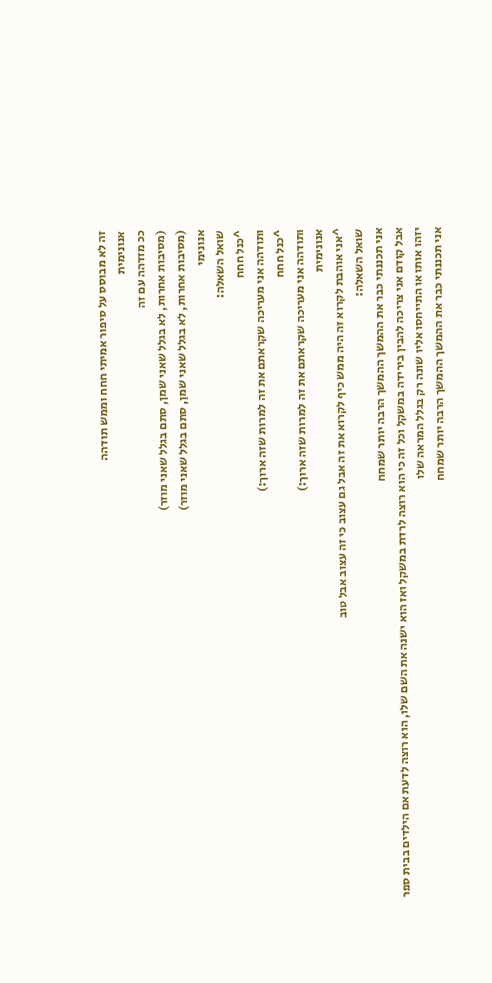זה לא מבוסס על סיפור אמיתי חחח וממש תודהה
אנונימית
ככ מזדהה עם זה
(מסיבות אחרות, לא בגלל שאני שמן, סתם בגלל שאני מוזר)
(מסיבות אחרות, לא בגלל שאני שמן, סתם בגלל שאני מוזר)
אנונימי
שואל השאלה:
^כנל חחח
ותודהה אני מעריכה שקראתם את זה למרות שזה ארוך:)
^כנל חחח
ותודהה אני מעריכה שקראתם את זה למרות שזה ארוך:)
אנונימית
^אני אוהבת לקרוא זה היה ממש כיף לקרוא את זה אבל גם עצוב כי זה עצוב אבל טוב
שואל השאלה:
אני תכננתי כבר את ההמשך ההמשך הרבה יותר שמחח
אבל קודם אני צריכה להבין בירידה במשקל וכל זה כי הוא רוצה לרדת במשקל ואז הוא ישנה את השם שלו, הוא רוצה לדעת אם הילדים בבית ספר יזהו אותו או התייחסו אליו שונה רק בגלל המראה שלו
אני תכננתי כבר את ההמשך ההמשך הרבה יותר שמחח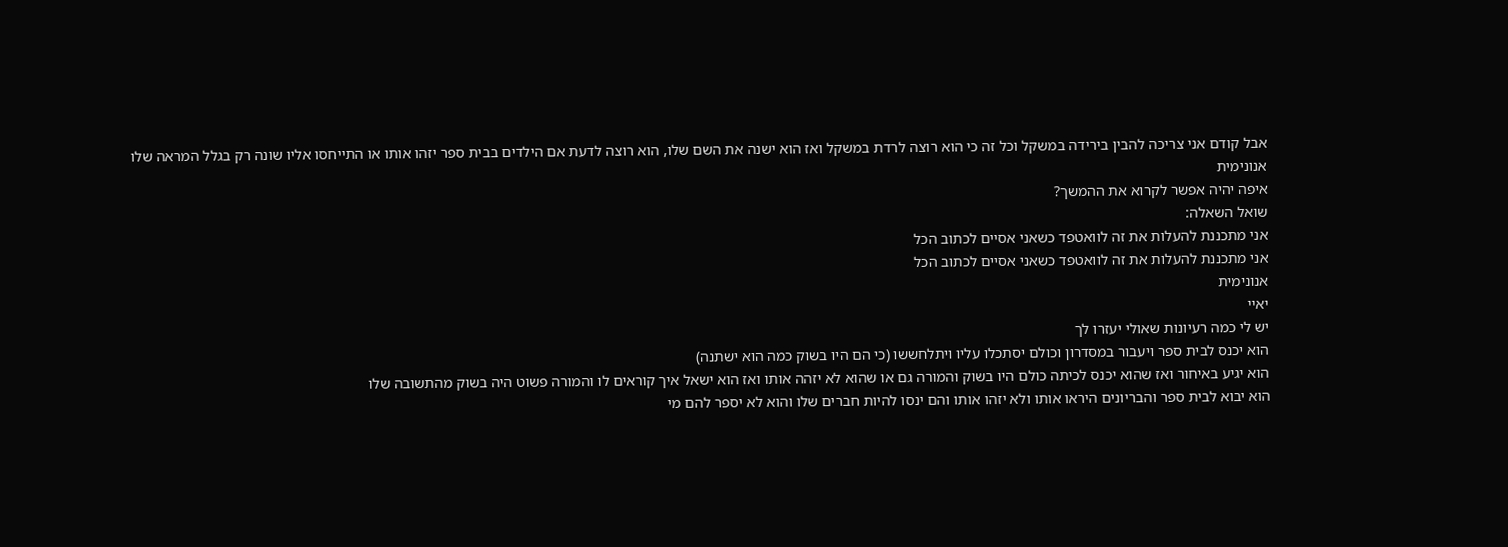אבל קודם אני צריכה להבין בירידה במשקל וכל זה כי הוא רוצה לרדת במשקל ואז הוא ישנה את השם שלו, הוא רוצה לדעת אם הילדים בבית ספר יזהו אותו או התייחסו אליו שונה רק בגלל המראה שלו
אנונימית
איפה יהיה אפשר לקרוא את ההמשך?
שואל השאלה:
אני מתכננת להעלות את זה לוואטפד כשאני אסיים לכתוב הכל
אני מתכננת להעלות את זה לוואטפד כשאני אסיים לכתוב הכל
אנונימית
יאיי
יש לי כמה רעיונות שאולי יעזרו לך
הוא יכנס לבית ספר ויעבור במסדרון וכולם יסתכלו עליו ויתלחששו (כי הם היו בשוק כמה הוא ישתנה)
הוא יגיע באיחור ואז שהוא יכנס לכיתה כולם היו בשוק והמורה גם או שהוא לא יזהה אותו ואז הוא ישאל איך קוראים לו והמורה פשוט היה בשוק מהתשובה שלו
הוא יבוא לבית ספר והבריונים היראו אותו ולא יזהו אותו והם ינסו להיות חברים שלו והוא לא יספר להם מי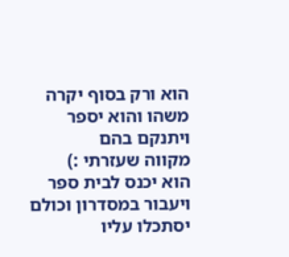הוא ורק בסוף יקרה משהו והוא יספר ויתנקם בהם
מקווה שעזרתי :)
הוא יכנס לבית ספר ויעבור במסדרון וכולם יסתכלו עליו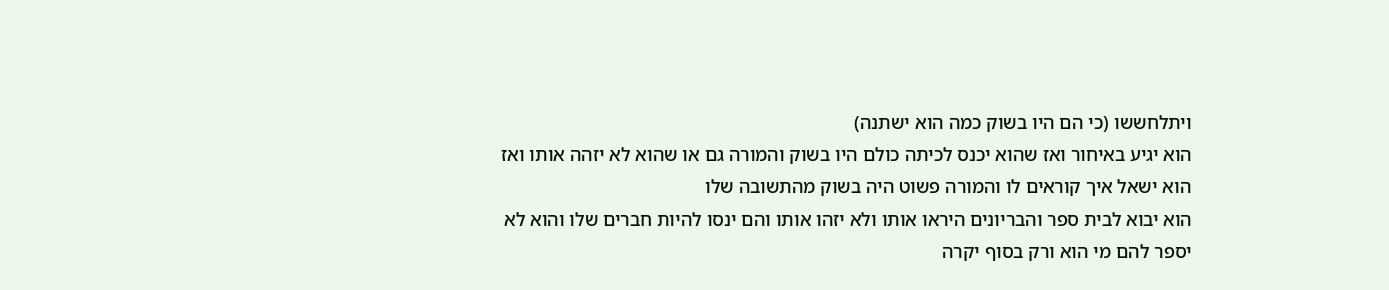ויתלחששו (כי הם היו בשוק כמה הוא ישתנה)
הוא יגיע באיחור ואז שהוא יכנס לכיתה כולם היו בשוק והמורה גם או שהוא לא יזהה אותו ואז הוא ישאל איך קוראים לו והמורה פשוט היה בשוק מהתשובה שלו
הוא יבוא לבית ספר והבריונים היראו אותו ולא יזהו אותו והם ינסו להיות חברים שלו והוא לא יספר להם מי הוא ורק בסוף יקרה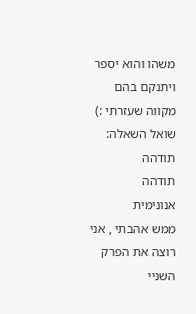משהו והוא יספר ויתנקם בהם
מקווה שעזרתי :)
שואל השאלה:
תודהה
תודהה
אנונימית
ממש אהבתי , אני רוצה את הפרק השניי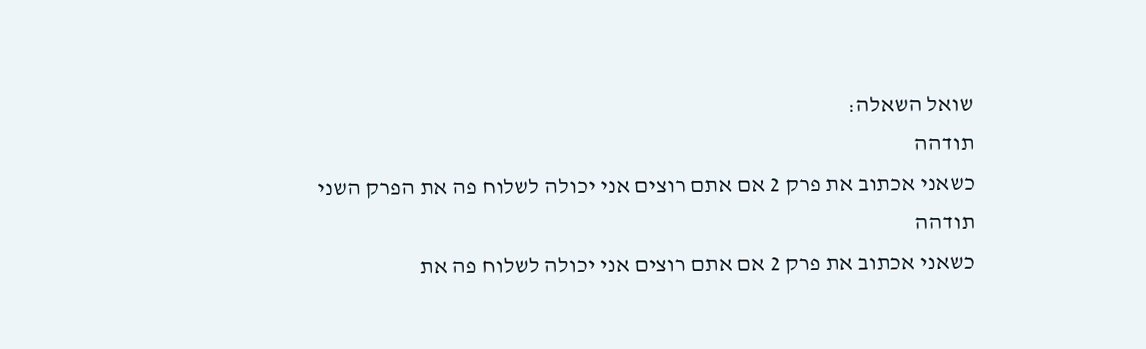שואל השאלה:
תודהה
כשאני אכתוב את פרק 2 אם אתם רוצים אני יכולה לשלוח פה את הפרק השני
תודהה
כשאני אכתוב את פרק 2 אם אתם רוצים אני יכולה לשלוח פה את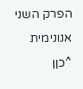הפרק השני
אנונימית
^כןן